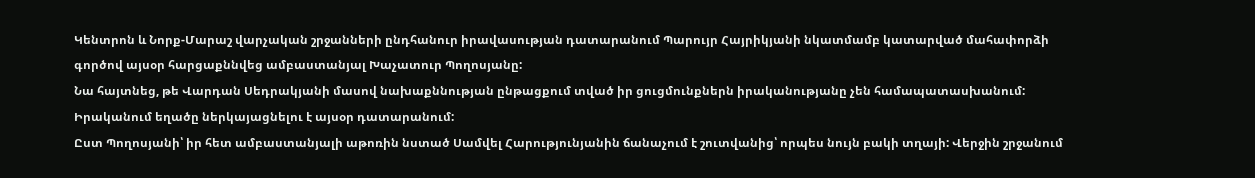Կենտրոն և Նորք-Մարաշ վարչական շրջանների ընդհանուր իրավասության դատարանում Պարույր Հայրիկյանի նկատմամբ կատարված մահափորձի գործով այսօր հարցաքննվեց ամբաստանյալ Խաչատուր Պողոսյանը:
Նա հայտնեց, թե Վարդան Սեդրակյանի մասով նախաքննության ընթացքում տված իր ցուցմունքներն իրականությանը չեն համապատասխանում: Իրականում եղածը ներկայացնելու է այսօր դատարանում:
Ըստ Պողոսյանի՝ իր հետ ամբաստանյալի աթոռին նստած Սամվել Հարությունյանին ճանաչում է շուտվանից՝ որպես նույն բակի տղայի: Վերջին շրջանում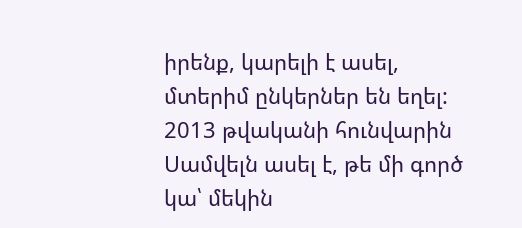իրենք, կարելի է ասել, մտերիմ ընկերներ են եղել:
2013 թվականի հունվարին Սամվելն ասել է, թե մի գործ կա՝ մեկին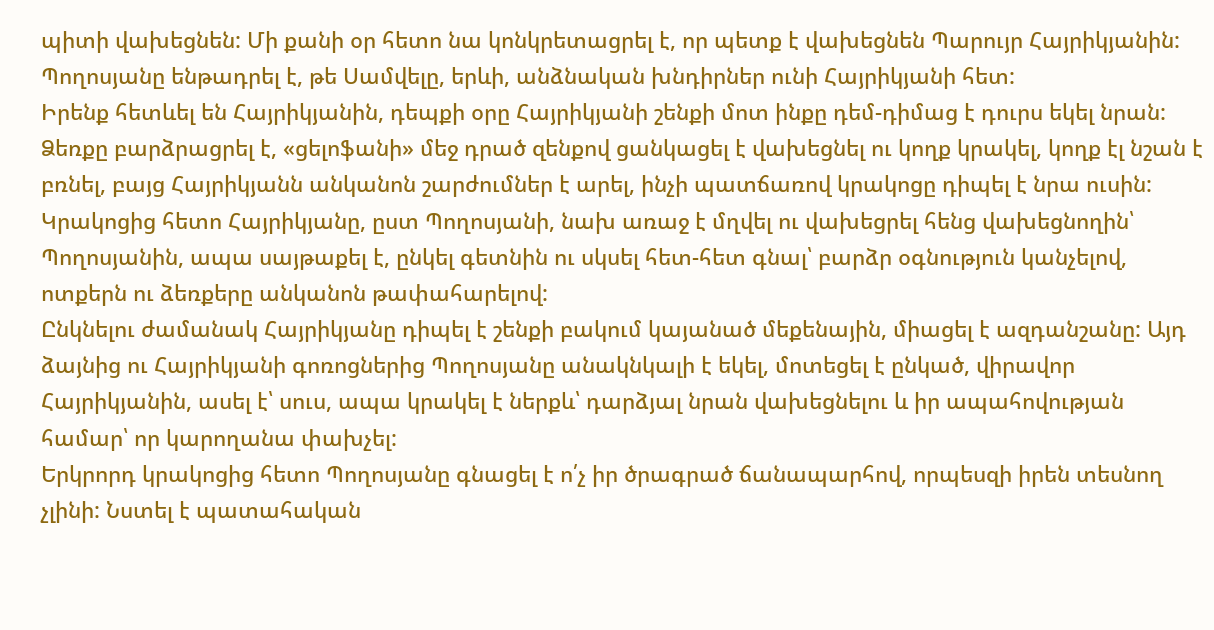պիտի վախեցնեն: Մի քանի օր հետո նա կոնկրետացրել է, որ պետք է վախեցնեն Պարույր Հայրիկյանին: Պողոսյանը ենթադրել է, թե Սամվելը, երևի, անձնական խնդիրներ ունի Հայրիկյանի հետ:
Իրենք հետևել են Հայրիկյանին, դեպքի օրը Հայրիկյանի շենքի մոտ ինքը դեմ-դիմաց է դուրս եկել նրան: Ձեռքը բարձրացրել է, «ցելոֆանի» մեջ դրած զենքով ցանկացել է վախեցնել ու կողք կրակել, կողք էլ նշան է բռնել, բայց Հայրիկյանն անկանոն շարժումներ է արել, ինչի պատճառով կրակոցը դիպել է նրա ուսին:
Կրակոցից հետո Հայրիկյանը, ըստ Պողոսյանի, նախ առաջ է մղվել ու վախեցրել հենց վախեցնողին՝ Պողոսյանին, ապա սայթաքել է, ընկել գետնին ու սկսել հետ-հետ գնալ՝ բարձր օգնություն կանչելով, ոտքերն ու ձեռքերը անկանոն թափահարելով:
Ընկնելու ժամանակ Հայրիկյանը դիպել է շենքի բակում կայանած մեքենային, միացել է ազդանշանը: Այդ ձայնից ու Հայրիկյանի գոռոցներից Պողոսյանը անակնկալի է եկել, մոտեցել է ընկած, վիրավոր Հայրիկյանին, ասել է՝ սուս, ապա կրակել է ներքև՝ դարձյալ նրան վախեցնելու և իր ապահովության համար՝ որ կարողանա փախչել:
Երկրորդ կրակոցից հետո Պողոսյանը գնացել է ո՛չ իր ծրագրած ճանապարհով, որպեսզի իրեն տեսնող չլինի: Նստել է պատահական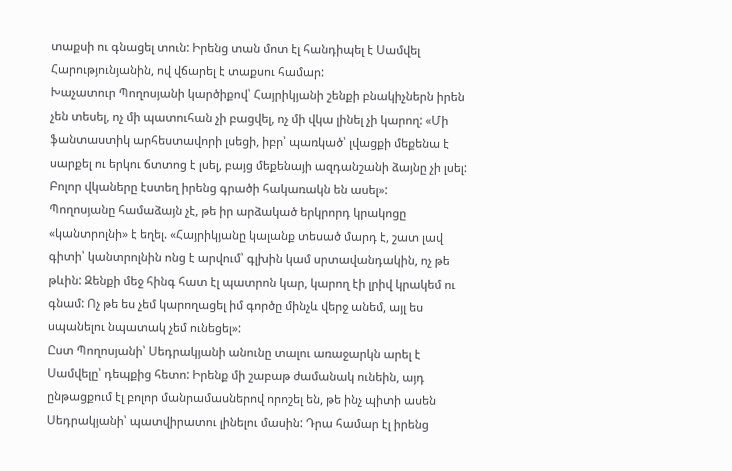տաքսի ու գնացել տուն: Իրենց տան մոտ էլ հանդիպել է Սամվել Հարությունյանին, ով վճարել է տաքսու համար:
Խաչատուր Պողոսյանի կարծիքով՝ Հայրիկյանի շենքի բնակիչներն իրեն չեն տեսել, ոչ մի պատուհան չի բացվել, ոչ մի վկա լինել չի կարող: «Մի ֆանտաստիկ արհեստավորի լսեցի, իբր՝ պառկած՝ լվացքի մեքենա է սարքել ու երկու ճտտոց է լսել, բայց մեքենայի ազդանշանի ձայնը չի լսել: Բոլոր վկաները էստեղ իրենց գրածի հակառակն են ասել»:
Պողոսյանը համաձայն չէ, թե իր արձակած երկրորդ կրակոցը «կանտրոլնի» է եղել. «Հայրիկյանը կալանք տեսած մարդ է, շատ լավ գիտի՝ կանտրոլնին ոնց է արվում՝ գլխին կամ սրտավանդակին, ոչ թե թևին: Զենքի մեջ հինգ հատ էլ պատրոն կար, կարող էի լրիվ կրակեմ ու գնամ: Ոչ թե ես չեմ կարողացել իմ գործը մինչև վերջ անեմ, այլ ես սպանելու նպատակ չեմ ունեցել»:
Ըստ Պողոսյանի՝ Սեդրակյանի անունը տալու առաջարկն արել է Սամվելը՝ դեպքից հետո: Իրենք մի շաբաթ ժամանակ ունեին, այդ ընթացքում էլ բոլոր մանրամասներով որոշել են, թե ինչ պիտի ասեն Սեդրակյանի՝ պատվիրատու լինելու մասին: Դրա համար էլ իրենց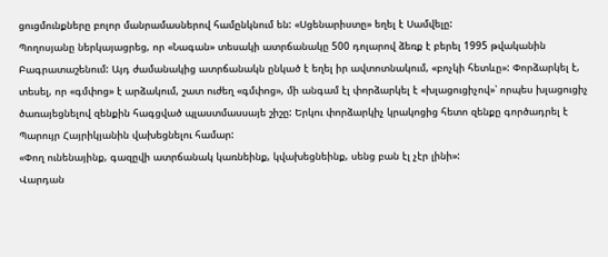ցուցմունքները բոլոր մանրամասներով համընկնում են: «Սցենարիստը» եղել է Սամվելը:
Պողոսյանը ներկայացրեց, որ «Նագան» տեսակի ատրճանակը 500 դոլարով ձեռք է բերել 1995 թվականին Բագրատաշենում: Այդ ժամանակից ատրճանակն ընկած է եղել իր ավտոտնակում, «բոչկի հետևը»: Փորձարկել է, տեսել, որ «գմփոց» է արձակում, շատ ուժեղ «գմփոց», մի անգամ էլ փորձարկել է «խլացուցիչով»՝ որպես խլացուցիչ ծառայեցնելով զենքին հագցված պլաստմասսայե շիշը: Երկու փորձարկիչ կրակոցից հետո զենքը գործադրել է Պարույր Հայրիկյանին վախեցնելու համար:
«Փող ունենայինք, գազըվի ատրճանակ կառնեինք, կվախեցնեինք, սենց բան էլ չէր լինի»:
Վարդան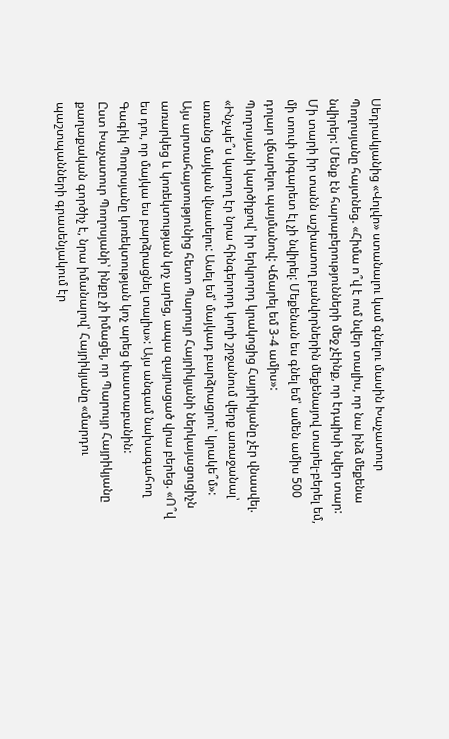Սեդրակյանից «Վոլվո» ստանալու կամ գնելու մասին Խաչատուր Պողոսյանը հայտնեց. «Հիմա ո՞վ է ում նվեր տալիս, որ նա ինձ մեքենա նվիրեր: Մենք էն հարաբերությունների մեջ չէինք, որ էդպիսի նվեր տար: Մի տարի իր տանն աշխատող բանվորներին մեքենայով տարել-բերել եմ, մի տուփ սիգարետ էլ չի նվիրել: Մեքենան ես գնել եմ՝ ամեն ամիս 500 դոլար վճարելու պայմանով: Վճարել եմ 3-4 ամիս»:
Պողոսյանի կարծիքով՝ իր երկրորդ կրակոցից Հայրիկյանը չէր վնասվել. «Ինչպե՞ս կարող էր նրա հինգերորդ կողի շրջանում վերք առաջանալ՝ առանց մայկան վնասելու: Ասել եմ՝ մայկադ բարձրացրու՝ կրակե՞մ»:
Այս արտահայտությունից հետո Պարույր Հայրիկյանի ներկայացուցիչն առարկեց և կոռեկտության կոչ արեց, ապա զայրացած վրա բերեց. «Ո՞վ ես դու, որ մայկա ես բարձրացնել տալիս»: Այս անգամ նախագահող Գագիկ Պողոսյանը կոռեկտության կոչ արեց փաստաբանին:
Ըստ Խաչատուր Պողոսյանի՝ ինքը չի իմացել, որ Պարույր Հայրիկյանը քաղաքական գործիչ է, նրա իմանալով՝ Հայրիկյանը «մարդու պաշտպանների գրասենյակում էր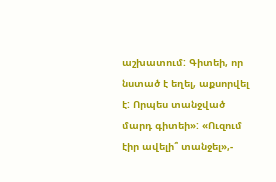աշխատում: Գիտեի, որ նստած է եղել, աքսորվել է: Որպես տանջված մարդ գիտեի»: «Ուզում էիր ավելի՞ տանջել»,-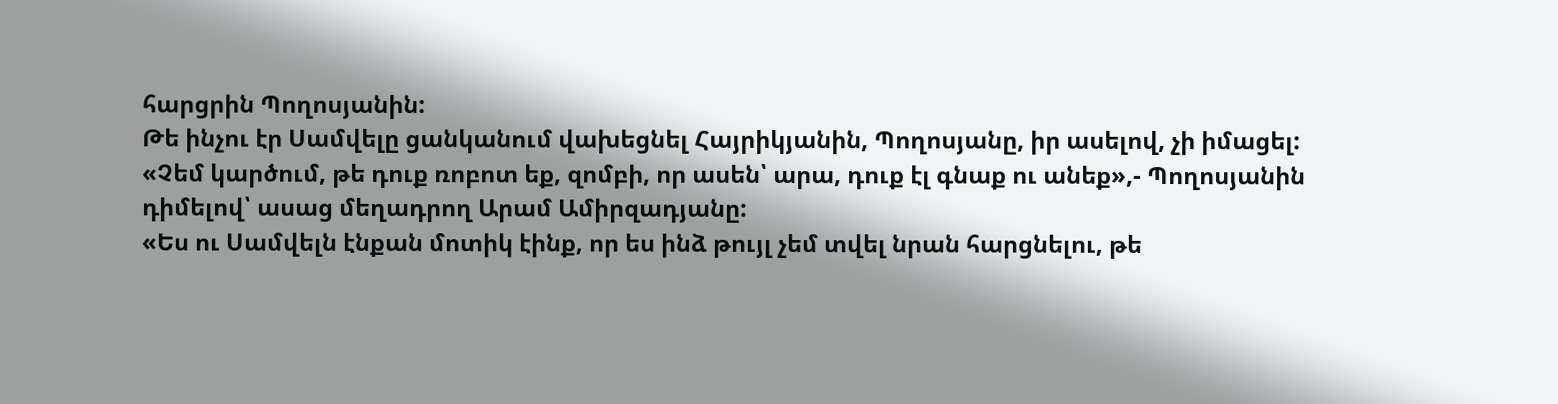հարցրին Պողոսյանին:
Թե ինչու էր Սամվելը ցանկանում վախեցնել Հայրիկյանին, Պողոսյանը, իր ասելով, չի իմացել:
«Չեմ կարծում, թե դուք ռոբոտ եք, զոմբի, որ ասեն՝ արա, դուք էլ գնաք ու անեք»,- Պողոսյանին դիմելով՝ ասաց մեղադրող Արամ Ամիրզադյանը:
«Ես ու Սամվելն էնքան մոտիկ էինք, որ ես ինձ թույլ չեմ տվել նրան հարցնելու, թե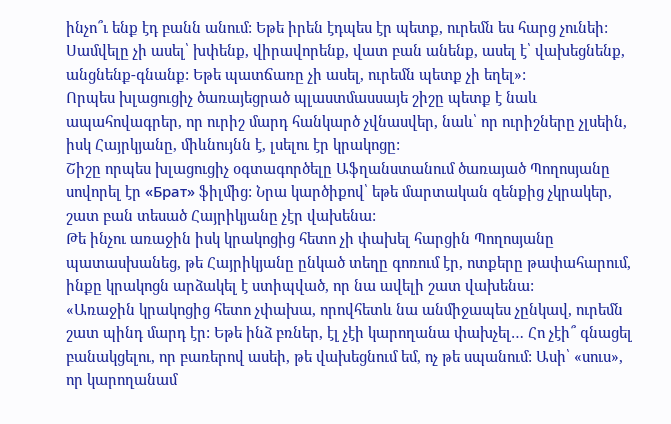ինչո՞ւ ենք էդ բանն անում: Եթե իրեն էդպես էր պետք, ուրեմն ես հարց չունեի: Սամվելը չի ասել՝ խփենք, վիրավորենք, վատ բան անենք, ասել է՝ վախեցնենք, անցնենք-գնանք: Եթե պատճառը չի ասել, ուրեմն պետք չի եղել»:
Որպես խլացուցիչ ծառայեցրած պլաստմասսայե շիշը պետք է նաև ապահովագրեր, որ ուրիշ մարդ հանկարծ չվնասվեր, նաև՝ որ ուրիշները չլսեին, իսկ Հայրկյանը, միևնույնն է, լսելու էր կրակոցը:
Շիշը որպես խլացուցիչ օգտագործելը Աֆղանստանում ծառայած Պողոսյանը սովորել էր «Брат» ֆիլմից: Նրա կարծիքով՝ եթե մարտական զենքից չկրակեր, շատ բան տեսած Հայրիկյանը չէր վախենա:
Թե ինչու առաջին իսկ կրակոցից հետո չի փախել հարցին Պողոսյանը պատասխանեց, թե Հայրիկյանը ընկած տեղը գոռում էր, ոտքերը թափահարում, ինքը կրակոցն արձակել է ստիպված, որ նա ավելի շատ վախենա:
«Առաջին կրակոցից հետո չփախա, որովհետև նա անմիջապես չընկավ, ուրեմն շատ պինդ մարդ էր: Եթե ինձ բռներ, էլ չէի կարողանա փախչել… Հո չէի՞ գնացել բանակցելու, որ բառերով ասեի, թե վախեցնում եմ, ոչ թե սպանում: Ասի՝ «սուս», որ կարողանամ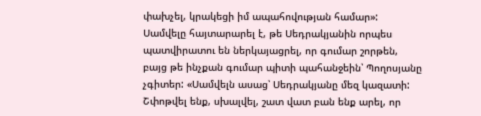փախչել, կրակեցի իմ ապահովության համար»:
Սամվելը հայտարարել է, թե Սեդրակյանին որպես պատվիրատու են ներկայացրել, որ գումար շորթեն, բայց թե ինչքան գումար պիտի պահանջեին՝ Պողոսյանը չգիտեր: «Սամվելն ասաց՝ Սեդրակյանը մեզ կազատի: Շփոթվել ենք, սխալվել, շատ վատ բան ենք արել, որ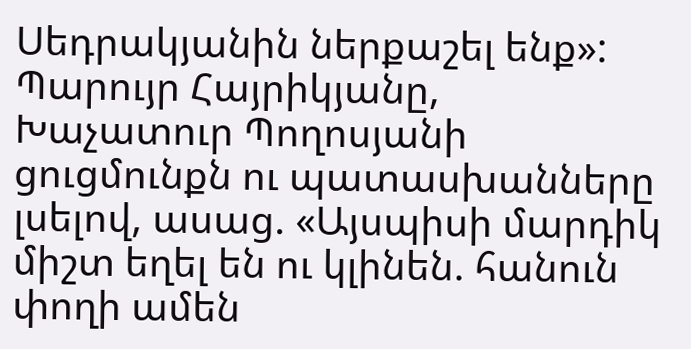Սեդրակյանին ներքաշել ենք»:
Պարույր Հայրիկյանը, Խաչատուր Պողոսյանի ցուցմունքն ու պատասխանները լսելով, ասաց. «Այսպիսի մարդիկ միշտ եղել են ու կլինեն. հանուն փողի ամեն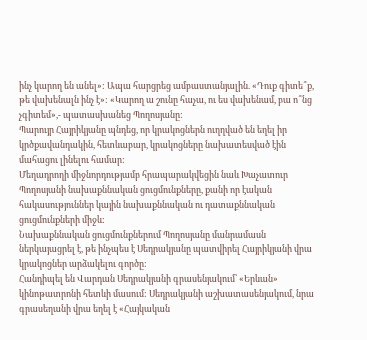ինչ կարող են անել»: Ապա հարցրեց ամբաստանյալին. «Դուք գիտե՞ք, թե վախենալն ինչ է»: «Կարող ա շունը հաչա, ու ես վախենամ, բա ո՞նց չգիտեմ»,- պատասխանեց Պողոսյանը:
Պարույր Հայրիկյանը պնդեց, որ կրակոցներն ուղղված են եղել իր կրծքավանդակին, հետևաբար, կրակոցները նախատեսված էին մահացու լինելու համար:
Մեղադրողի միջնորդությամբ հրապարակվեցին նաև Խաչատուր Պողոսյանի նախաքննական ցուցմունքները, քանի որ էական հակասություններ կային նախաքննական ու դատաքննական ցուցմունքների միջև:
Նախաքննական ցուցմունքներում Պողոսյանը մանրամասն ներկայացրել է, թե ինչպես է Սեդրակյանը պատվիրել Հայրիկյանի վրա կրակոցներ արձակելու գործը:
Հանդիպել են Վարդան Սեդրակյանի գրասենյակում՝ «Երևան» կինոթատրոնի հետևի մասում: Սեդրակյանի աշխատասենյակում, նրա գրասեղանի վրա եղել է «Հայկական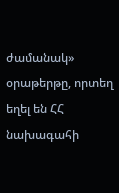ժամանակ» օրաթերթը, որտեղ եղել են ՀՀ նախագահի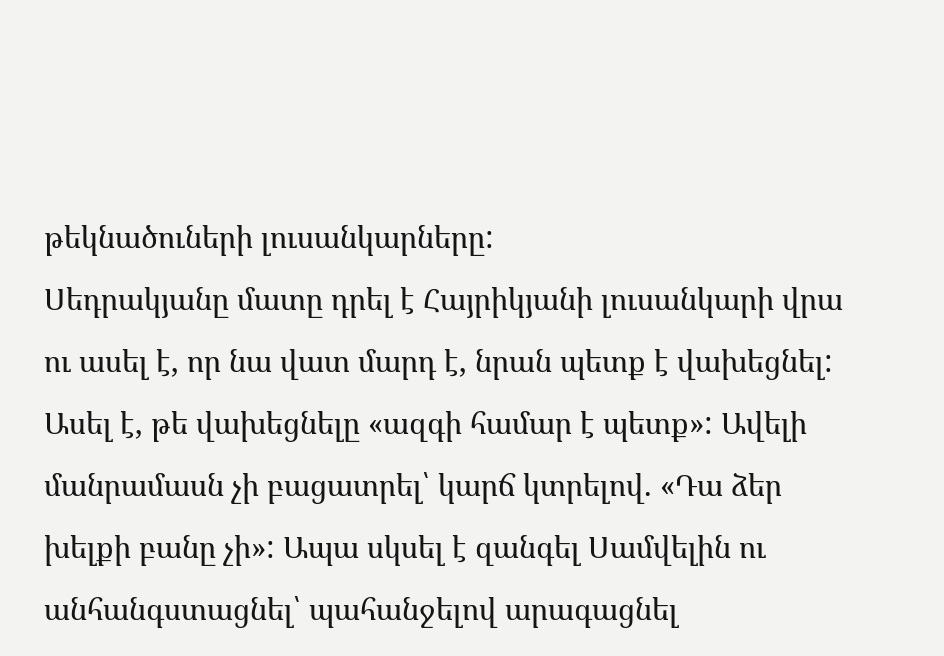թեկնածուների լուսանկարները:
Սեդրակյանը մատը դրել է Հայրիկյանի լուսանկարի վրա ու ասել է, որ նա վատ մարդ է, նրան պետք է վախեցնել: Ասել է, թե վախեցնելը «ազգի համար է պետք»: Ավելի մանրամասն չի բացատրել՝ կարճ կտրելով. «Դա ձեր խելքի բանը չի»: Ապա սկսել է զանգել Սամվելին ու անհանգստացնել՝ պահանջելով արագացնել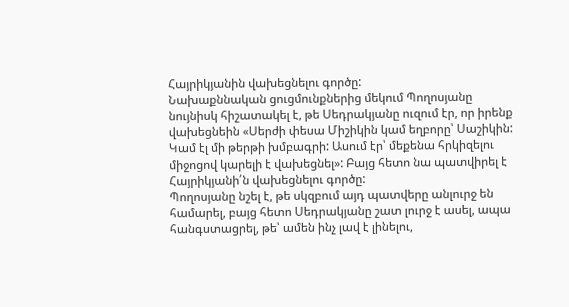Հայրիկյանին վախեցնելու գործը:
Նախաքննական ցուցմունքներից մեկում Պողոսյանը նույնիսկ հիշատակել է, թե Սեդրակյանը ուզում էր, որ իրենք վախեցնեին «Սերժի փեսա Միշիկին կամ եղբորը՝ Սաշիկին: Կամ էլ մի թերթի խմբագրի: Ասում էր՝ մեքենա հրկիզելու միջոցով կարելի է վախեցնել»: Բայց հետո նա պատվիրել է Հայրիկյանի՛ն վախեցնելու գործը:
Պողոսյանը նշել է, թե սկզբում այդ պատվերը անլուրջ են համարել, բայց հետո Սեդրակյանը շատ լուրջ է ասել, ապա հանգստացրել, թե՝ ամեն ինչ լավ է լինելու,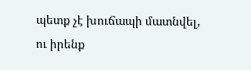պետք չէ խուճապի մատնվել, ու իրենք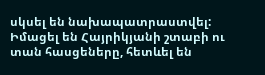սկսել են նախապատրաստվել: Իմացել են Հայրիկյանի շտաբի ու տան հասցեները, հետևել են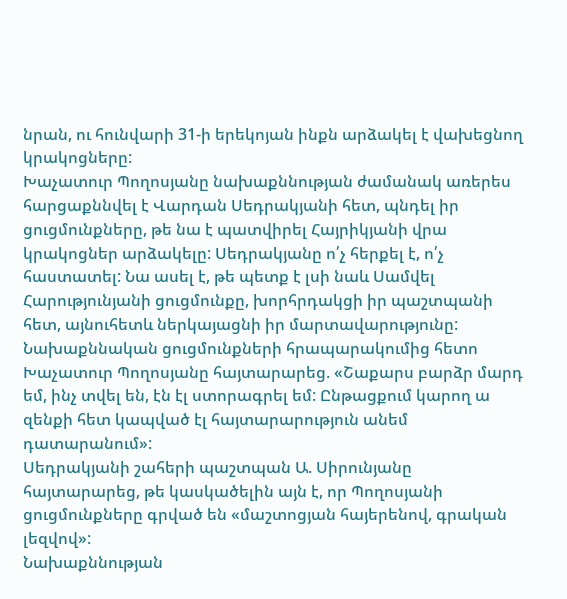նրան, ու հունվարի 31-ի երեկոյան ինքն արձակել է վախեցնող կրակոցները:
Խաչատուր Պողոսյանը նախաքննության ժամանակ առերես հարցաքննվել է Վարդան Սեդրակյանի հետ, պնդել իր ցուցմունքները, թե նա է պատվիրել Հայրիկյանի վրա կրակոցներ արձակելը: Սեդրակյանը ո՛չ հերքել է, ո՛չ հաստատել: Նա ասել է, թե պետք է լսի նաև Սամվել Հարությունյանի ցուցմունքը, խորհրդակցի իր պաշտպանի հետ, այնուհետև ներկայացնի իր մարտավարությունը:
Նախաքննական ցուցմունքների հրապարակումից հետո Խաչատուր Պողոսյանը հայտարարեց. «Շաքարս բարձր մարդ եմ, ինչ տվել են, էն էլ ստորագրել եմ: Ընթացքում կարող ա զենքի հետ կապված էլ հայտարարություն անեմ դատարանում»:
Սեդրակյանի շահերի պաշտպան Ա. Սիրունյանը հայտարարեց, թե կասկածելին այն է, որ Պողոսյանի ցուցմունքները գրված են «մաշտոցյան հայերենով, գրական լեզվով»:
Նախաքննության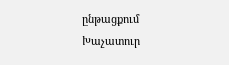ընթացքում Խաչատուր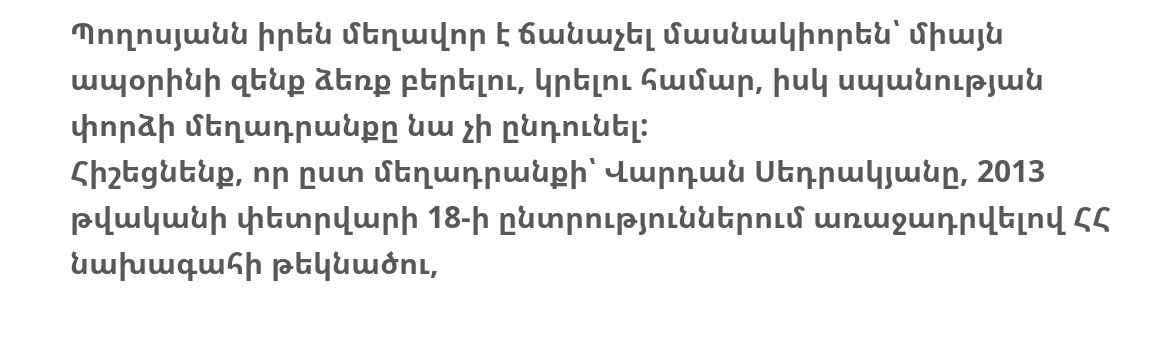Պողոսյանն իրեն մեղավոր է ճանաչել մասնակիորեն՝ միայն ապօրինի զենք ձեռք բերելու, կրելու համար, իսկ սպանության փորձի մեղադրանքը նա չի ընդունել:
Հիշեցնենք, որ ըստ մեղադրանքի՝ Վարդան Սեդրակյանը, 2013 թվականի փետրվարի 18-ի ընտրություններում առաջադրվելով ՀՀ նախագահի թեկնածու,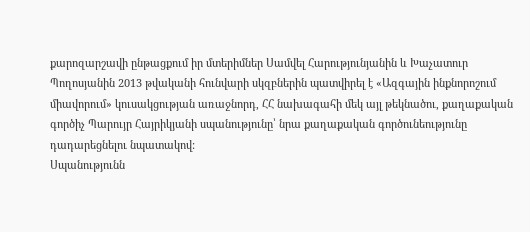քարոզարշավի ընթացքում իր մտերիմներ Սամվել Հարությունյանին և Խաչատուր Պողոսյանին 2013 թվականի հունվարի սկզբներին պատվիրել է «Ազգային ինքնորոշում միավորում» կուսակցության առաջնորդ, ՀՀ նախագահի մեկ այլ թեկնածու, քաղաքական գործիչ Պարույր Հայրիկյանի սպանությունը՝ նրա քաղաքական գործունեությունը դադարեցնելու նպատակով:
Սպանությունն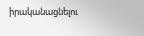իրականացնելու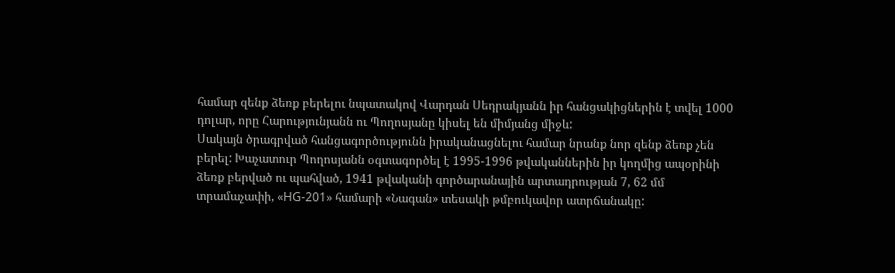համար զենք ձեռք բերելու նպատակով Վարդան Սեդրակյանն իր հանցակիցներին է տվել 1000 դոլար, որը Հարությունյանն ու Պողոսյանը կիսել են միմյանց միջև:
Սակայն ծրագրված հանցագործությունն իրականացնելու համար նրանք նոր զենք ձեռք չեն բերել: Խաչատուր Պողոսյանն օգտագործել է 1995-1996 թվականներին իր կողմից ապօրինի ձեռք բերված ու պահված, 1941 թվականի գործարանային արտադրության 7, 62 մմ տրամաչափի, «HG-201» համարի «Նագան» տեսակի թմբուկավոր ատրճանակը: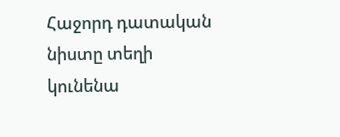Հաջորդ դատական նիստը տեղի կունենա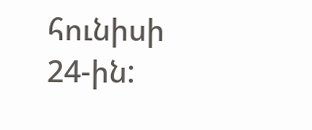հունիսի 24-ին: